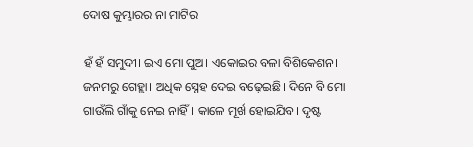ଦୋଷ କୁମ୍ଭାରର ନା ମାଟିର

ହଁ ହଁ ସମୁଦୀ। ଇଏ ମୋ ପୁଅ। ଏକୋଇର ବଳା ବିଶିକେଶନ। ଜନମରୁ ଗେହ୍ଲା। ଅଧିକ ସ୍ନେହ ଦେଇ ବଢ଼େଇଛି। ଦିନେ ବି ମୋ ଗାଉଁଲି ଗାଁକୁ ନେଇ ନାହିଁ। କାଳେ ମୂର୍ଖ ହୋଇଯିବ। ଦୃଷ୍ଟ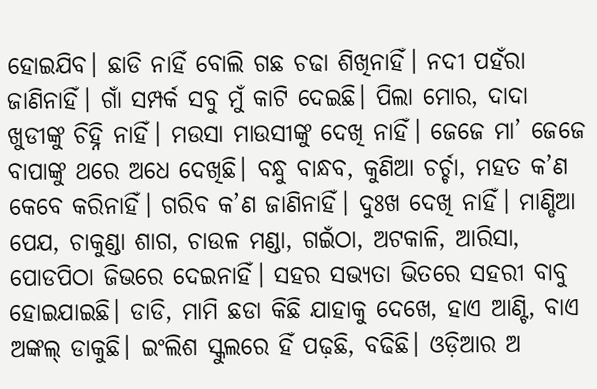ହୋଇଯିବ। ଛାଡି ନାହିଁ ବୋଲି ଗଛ ଚଢା ଶିଖିନାହିଁ। ନଦୀ ପହଁରା ଜାଣିନାହିଁ। ଗାଁ ସମ୍ପର୍କ ସବୁ ମୁଁ କାଟି ଦେଇଛି। ପିଲା ମୋର, ଦାଦା ଖୁଡୀଙ୍କୁ ଚିହ୍ନି ନାହିଁ। ମଉସା ମାଉସୀଙ୍କୁ ଦେଖି ନାହିଁ। ଜେଜେ ମା’ ଜେଜେ ବାପାଙ୍କୁ ଥରେ ଅଧେ ଦେଖିଛି। ବନ୍ଧୁ ବାନ୍ଧବ, କୁଣିଆ ଚର୍ଚ୍ଚା, ମହତ କ’ଣ କେବେ କରିନାହିଁ। ଗରିବ କ’ଣ ଜାଣିନାହିଁ। ଦୁଃଖ ଦେଖି ନାହିଁ। ମାଣ୍ଡିଆ ପେଯ, ଚାକୁଣ୍ଡା ଶାଗ, ଚାଉଳ ମଣ୍ଡା, ଗଇଁଠା, ଅଟକାଳି, ଆରିସା, ପୋଡପିଠା ଜିଭରେ ଦେଇନାହିଁ। ସହର ସଭ୍ୟତା ଭିତରେ ସହରୀ ବାବୁ ହୋଇଯାଇଛି। ଡାଡି, ମାମି ଛଡା କିଛି ଯାହାକୁ ଦେଖେ, ହାଏ ଆଣ୍ଟି, ବାଏ ଅଙ୍କଲ୍‌ ଡାକୁଛି। ଇଂଲିଶ ସ୍କୁଲରେ ହିଁ ପଢ଼ଛି, ବଢିଛି। ଓଡ଼ିଆର ଅ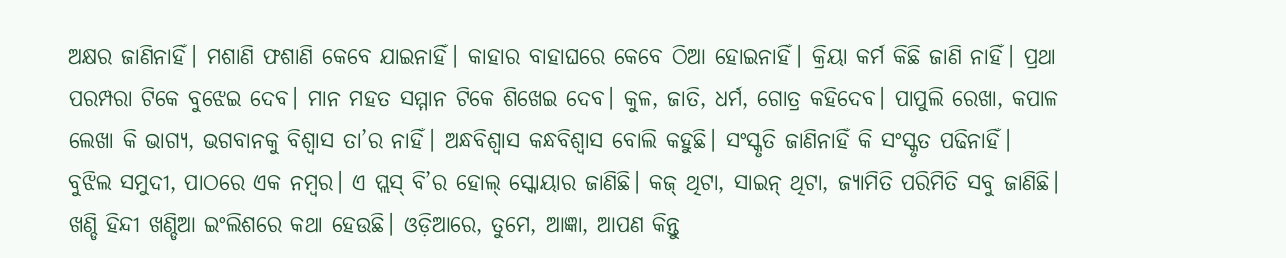ଅକ୍ଷର ଜାଣିନାହିଁ। ମଶାଣି ଫଶାଣି କେବେ ଯାଇନାହିଁ। କାହାର ବାହାଘରେ କେବେ ଠିଆ ହୋଇନାହିଁ। କ୍ରିୟା କର୍ମ କିଛି ଜାଣି ନାହିଁ। ପ୍ରଥା ପରମ୍ପରା ଟିକେ ବୁଝେଇ ଦେବ। ମାନ ମହତ ସମ୍ମାନ ଟିକେ ଶିଖେଇ ଦେବ। କୁଳ, ଜାତି, ଧର୍ମ, ଗୋତ୍ର କହିଦେବ। ପାପୁଲି ରେଖା, କପାଳ ଲେଖା କି ଭାଗ୍ୟ, ଭଗବାନକୁ ବିଶ୍ୱାସ ତା’ର ନାହିଁ। ଅନ୍ଧବିଶ୍ୱାସ କନ୍ଧବିଶ୍ୱାସ ବୋଲି କହୁଛି। ସଂସ୍କୃତି ଜାଣିନାହିଁ କି ସଂସ୍କୃତ ପଢିନାହିଁ।
ବୁଝିଲ ସମୁଦୀ, ପାଠରେ ଏକ ନମ୍ବର। ଏ ପ୍ଲସ୍‌ ବି’ର ହୋଲ୍‌ ସ୍କୋୟାର ଜାଣିଛି। କଜ୍‌ ଥିଟା, ସାଇନ୍‌ ଥିଟା, ଜ୍ୟାମିତି ପରିମିତି ସବୁ ଜାଣିଛି। ଖଣ୍ଡି ହିନ୍ଦୀ ଖଣ୍ଡିଆ ଇଂଲିଶରେ କଥା ହେଉଛି। ଓଡ଼ିଆରେ, ତୁମେ, ଆଜ୍ଞା, ଆପଣ କିନ୍ତୁ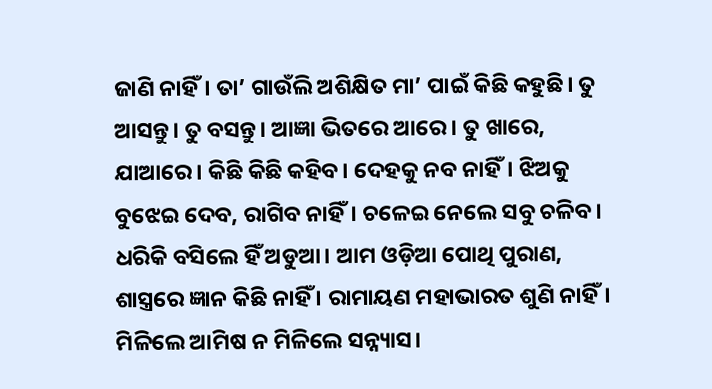ଜାଣି ନାହିଁ। ତା’ ଗାଉଁଲି ଅଶିକ୍ଷିତ ମା’ ପାଇଁ କିଛି କହୁଛି। ତୁ ଆସନ୍ତୁ। ତୁ ବସନ୍ତୁ। ଆଜ୍ଞା ଭିତରେ ଆରେ। ତୁ ଖାରେ, ଯାଆରେ। କିଛି କିଛି କହିବ। ଦେହକୁ ନବ ନାହିଁ। ଝିଅକୁ ବୁଝେଇ ଦେବ, ରାଗିବ ନାହିଁ। ଚଳେଇ ନେଲେ ସବୁ ଚଳିବ। ଧରିକି ବସିଲେ ହିଁ ଅଡୁଆ। ଆମ ଓଡ଼ିଆ ପୋଥି ପୁରାଣ, ଶାସ୍ତ୍ରରେ ଜ୍ଞାନ କିଛି ନାହିଁ । ରାମାୟଣ ମହାଭାରତ ଶୁଣି ନାହିଁ। ମିଳିଲେ ଆମିଷ ନ ମିଳିଲେ ସନ୍ନ୍ୟାସ।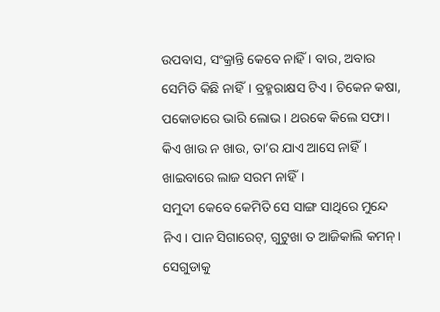ଉପବାସ, ସଂକ୍ରାନ୍ତି କେବେ ନାହିଁ । ବାର, ଅବାର ସେମିତି କିଛି ନାହିଁ। ବ୍ରହ୍ମରାକ୍ଷସ ଟିଏ। ଚିକେନ କଷା, ପକୋଡାରେ ଭାରି ଲୋଭ। ଥରକେ କିଲେ ସଫା। କିଏ ଖାଉ ନ ଖାଉ, ତା’ର ଯାଏ ଆସେ ନାହିଁ। ଖାଇବାରେ ଲାଜ ସରମ ନାହିଁ।
ସମୁଦୀ କେବେ କେମିତି ସେ ସାଙ୍ଗ ସାଥିରେ ମୁନ୍ଦେ ନିଏ। ପାନ ସିଗାରେଟ୍‌, ଗୁଟୁଖା ତ ଆଜିକାଲି କମନ୍‌। ସେଗୁଡାକୁ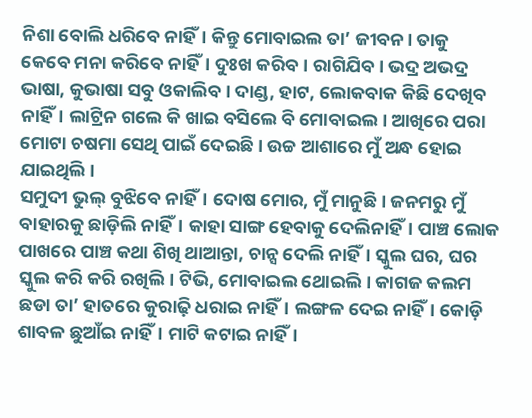ନିଶା ବୋଲି ଧରିବେ ନାହିଁ। କିନ୍ତୁ ମୋବାଇଲ ତା’ ଜୀବନ। ତାକୁ କେବେ ମନା କରିବେ ନାହିଁ। ଦୁଃଖ କରିବ। ରାଗିଯିବ। ଭଦ୍ର ଅଭଦ୍ର ଭାଷା, କୁଭାଷା ସବୁ ଓକାଲିବ। ଦାଣ୍ଡ, ହାଟ, ଲୋକବାକ କିଛି ଦେଖିବ ନାହିଁ। ଲାଟ୍ରିନ ଗଲେ କି ଖାଇ ବସିଲେ ବି ମୋବାଇଲ। ଆଖିରେ ପରା ମୋଟା ଚଷମା ସେଥି ପାଇଁ ଦେଇଛି। ଉଚ୍ଚ ଆଶାରେ ମୁଁ ଅନ୍ଧ ହୋଇ ଯାଇଥିଲି।
ସମୁଦୀ ଭୁଲ୍‌ ବୁଝିବେ ନାହିଁ। ଦୋଷ ମୋର, ମୁଁ ମାନୁଛି। ଜନମରୁ ମୁଁ ବାହାରକୁ ଛାଡ଼ିଲି ନାହିଁ। କାହା ସାଙ୍ଗ ହେବାକୁ ଦେଲିନାହିଁ। ପାଞ୍ଚ ଲୋକ ପାଖରେ ପାଞ୍ଚ କଥା ଶିଖି ଥାଆନ୍ତା, ଚାନ୍ସ ଦେଲି ନାହିଁ। ସ୍କୁଲ ଘର, ଘର ସ୍କୁଲ କରି କରି ରଖିଲି। ଟିଭି, ମୋବାଇଲ ଥୋଇଲି। କାଗଜ କଲମ ଛଡା ତା’ ହାତରେ କୁରାଢ଼ି ଧରାଇ ନାହିଁ। ଲଙ୍ଗଳ ଦେଇ ନାହିଁ। କୋଡ଼ି ଶାବଳ ଛୁଆଁଇ ନାହିଁ। ମାଟି କଟାଇ ନାହିଁ।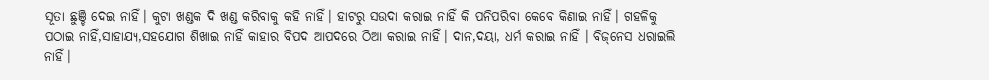ସୂତା ଛୁଞ୍ଚି ଦେଇ ନାହିଁ। କୁଟା ଖଣ୍ଡକ ଦି ଖଣ୍ଡ କରିବାକୁ କହି ନାହିଁ। ହାଟରୁ ସଉଦା କରାଇ ନାହିଁ କି ପନିପରିବା କେବେ କିଣାଇ ନାହିଁ। ଗହଳିକୁ ପଠାଇ ନାହିଁ,ସାହାଯ୍ୟ,ସହଯୋଗ ଶିଖାଇ ନାହିଁ କାହାର ବିପଦ ଆପଦରେ ଠିଆ କରାଇ ନାହିଁ। ଦାନ,ଦୟା, ଧର୍ମ କରାଇ ନାହିଁ । ବିଜ୍‌ନେସ ଧରାଇଲି ନାହିଁ।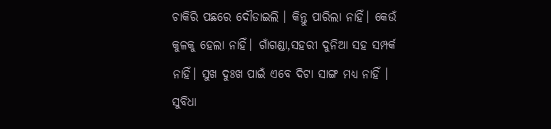ଚାକିରି ପଛରେ ଦୌଡାଇଲି । କିନ୍ତୁ ପାରିଲା ନାହିଁ। କେଉଁ କୁଳକୁ ହେଲା ନାହିଁ। ଗାଁଗଣ୍ଡା,ସହରୀ ଦୁନିଆ ସହ ସମ୍ପର୍କ ନାହିଁ। ସୁଖ ଦୁଃଖ ପାଇଁ ଏବେ ଦିଟା ସାଙ୍ଗ ମଧ୍ୟ ନାହିଁ । ସୁବିଧା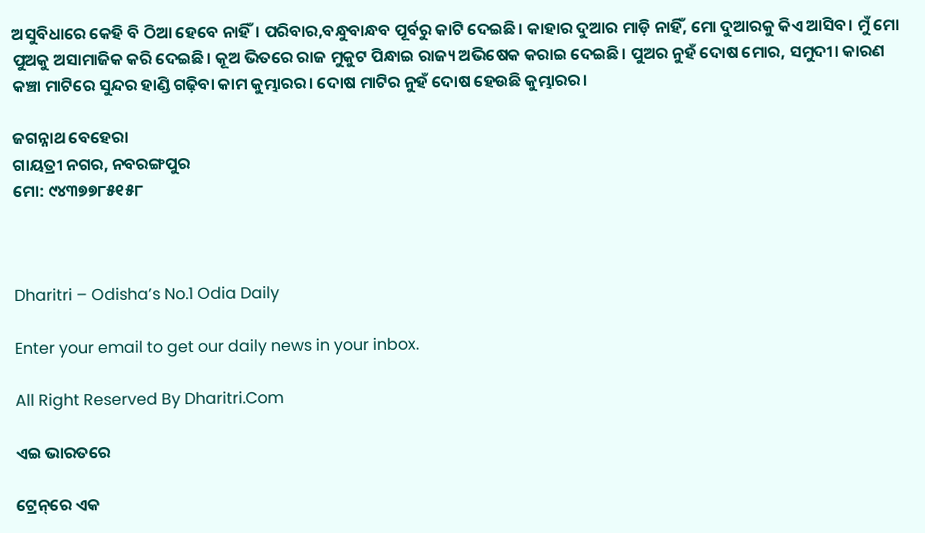ଅସୁବିଧାରେ କେହି ବି ଠିଆ ହେବେ ନାହିଁ। ପରିବାର,ବନ୍ଧୁବାନ୍ଧବ ପୂର୍ବରୁ କାଟି ଦେଇଛି। କାହାର ଦୁଆର ମାଡ଼ି ନାହିଁ, ମୋ ଦୁଆରକୁ କିଏ ଆସିବ। ମୁଁ ମୋ ପୁଅକୁ ଅସାମାଜିକ କରି ଦେଇଛି। କୂଅ ଭିତରେ ରାଜ ମୁକୁଟ ପିନ୍ଧାଇ ରାଜ୍ୟ ଅଭିଷେକ କରାଇ ଦେଇଛି। ପୁଅର ନୁହଁ ଦୋଷ ମୋର, ସମୁଦୀ। କାରଣ କଞ୍ଚା ମାଟିରେ ସୁନ୍ଦର ହାଣ୍ଡି ଗଢ଼ିବା କାମ କୁମ୍ଭାରର। ଦୋଷ ମାଟିର ନୁହଁ ଦୋଷ ହେଉଛି କୁମ୍ଭାରର।

ଜଗନ୍ନାଥ ବେହେରା
ଗାୟତ୍ରୀ ନଗର, ନବରଙ୍ଗପୁର
ମୋ: ୯୪୩୭୭୮୫୧୫୮



Dharitri – Odisha’s No.1 Odia Daily

Enter your email to get our daily news in your inbox.

All Right Reserved By Dharitri.Com

ଏଇ ଭାରତରେ

ଟ୍ରେନ୍‌ରେ ଏକ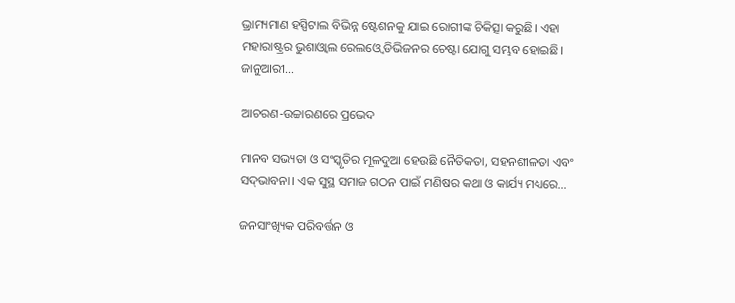ଭ୍ରାମ୍ୟମାଣ ହସ୍ପିଟାଲ ବିଭିନ୍ନ ଷ୍ଟେଶନକୁ ଯାଇ ରୋଗୀଙ୍କ ଚିକିତ୍ସା କରୁଛି। ଏହା ମହାରାଷ୍ଟ୍ରର ଭୁଶାଓ୍ବାଲ ରେଲଓ୍ବେ ଡିଭିଜନର ଚେଷ୍ଟା ଯୋଗୁ ସମ୍ଭବ ହୋଇଛି। ଜାନୁଆରୀ…

ଆଚରଣ-ଉଚ୍ଚାରଣରେ ପ୍ରଭେଦ

ମାନବ ସଭ୍ୟତା ଓ ସଂସ୍କୃତିର ମୂଳଦୁଆ ହେଉଛି ନୈତିକତା, ସହନଶୀଳତା ଏବଂ ସଦ୍‌ଭାବନା। ଏକ ସୁସ୍ଥ ସମାଜ ଗଠନ ପାଇଁ ମଣିଷର କଥା ଓ କାର୍ଯ୍ୟ ମଧ୍ୟରେ…

ଜନସାଂଖ୍ୟିକ ପରିବର୍ତ୍ତନ ଓ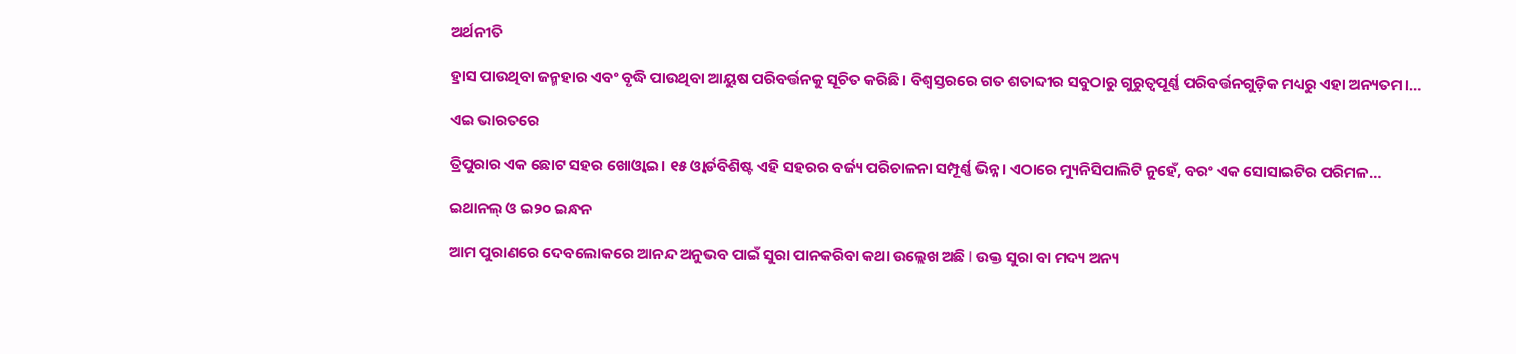ଅର୍ଥନୀତି

ହ୍ରାସ ପାଉଥିବା ଜନ୍ମହାର ଏବଂ ବୃଦ୍ଧି ପାଉଥିବା ଆୟୁଷ ପରିବର୍ତ୍ତନକୁ ସୂଚିତ କରିଛି। ବିଶ୍ୱସ୍ତରରେ ଗତ ଶତାବ୍ଦୀର ସବୁଠାରୁ ଗୁରୁତ୍ୱପୂର୍ଣ୍ଣ ପରିବର୍ତ୍ତନଗୁଡ଼ିକ ମଧ୍ୟରୁ ଏହା ଅନ୍ୟତମ।…

ଏଇ ଭାରତରେ

ତ୍ରିପୁରାର ଏକ ଛୋଟ ସହର ଖୋଓ୍ବାଇ। ୧୫ ଓ୍ବାର୍ଡବିଶିଷ୍ଟ ଏହି ସହରର ବର୍ଜ୍ୟ ପରିଚାଳନା ସମ୍ପୂର୍ଣ୍ଣ ଭିନ୍ନ। ଏଠାରେ ମ୍ୟୁନିସିପାଲିଟି ନୁହେଁ, ବରଂ ଏକ ସୋସାଇଟିର ପରିମଳ…

ଇଥାନଲ୍‌ ଓ ଇ୨୦ ଇନ୍ଧନ

ଆମ ପୁରାଣରେ ଦେବଲୋକରେ ଆନନ୍ଦ ଅନୁଭବ ପାଇଁ ସୁରା ପାନକରିବା କଥା ଉଲ୍ଲେଖ ଅଛି I ଉକ୍ତ ସୁରା ବା ମଦ୍ୟ ଅନ୍ୟ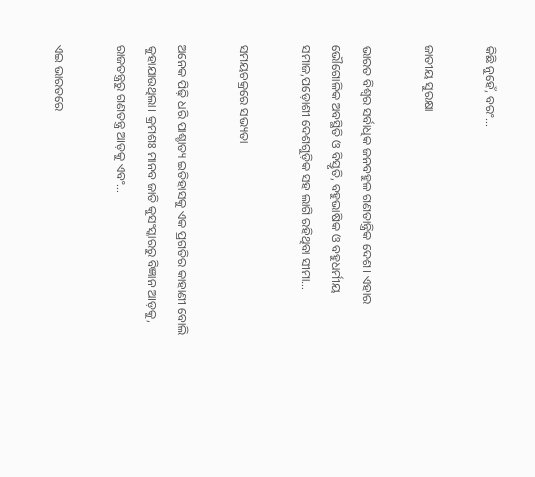କିଛି ନୁହେଁ, ବରଂ…

ଜାତୀୟ ସୁରକ୍ଷା

ଭାରତ ବିଶ୍ୱର ସର୍ବାଧିକ ଜନବହୁଳ ଗଣତାନ୍ତ୍ରିକ ଦେଶ। ଏହାର ଭୌଗୋଳିକ ଅବସ୍ଥିତି ଓ ବିସ୍ତୃତି, ବହୁଭାଷିକ ଓ ବହୁଧର୍ମୀୟ ସମାଜ,ପଡ଼ୋଶୀ ଦେଶଗୁଡ଼ିକ ସହ ଲାଗି ରହିଥିବା ସୀମା…

ସମୟଚକ୍ରରେ ସଭ୍ୟତା

ଅନେକ ପିଢ଼ି ଧରି ପାଶ୍ଚାତ୍ୟ ଇତିହାସକୁ ଏକ ପ୍ରଗତିର କାହାଣୀ ବୋଲି କୁହାଯାଉଥିଲା। କ୍ରମଶଃ ମାନବ ଜାତି କୁସଂସ୍କାରରୁ ବିଜ୍ଞାନ ଆଡ଼କୁ, ରାଜତନ୍ତ୍ରରୁ ଗଣତନ୍ତ୍ର ଆଡ଼କୁ ଏବଂ…

ଏଇ ଭାରତରେ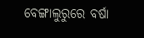ବେଙ୍ଗାଲୁରୁରେ ବର୍ଷା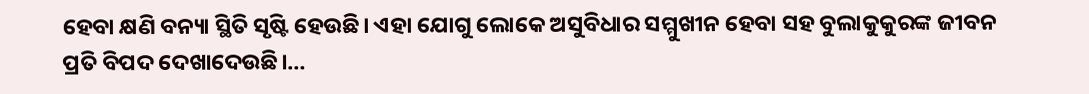ହେବା କ୍ଷଣି ବନ୍ୟା ସ୍ଥିତି ସୃଷ୍ଟି ହେଉଛି। ଏହା ଯୋଗୁ ଲୋକେ ଅସୁବିଧାର ସମ୍ମୁଖୀନ ହେବା ସହ ବୁଲାକୁକୁରଙ୍କ ଜୀବନ ପ୍ରତି ବିପଦ ଦେଖାଦେଉଛି।…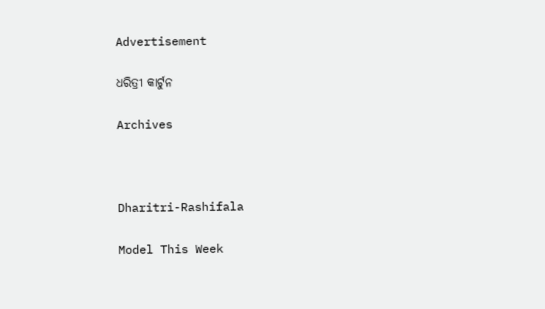Advertisement

ଧରିତ୍ରୀ କାର୍ଟୁନ

Archives



Dharitri-Rashifala

Model This Week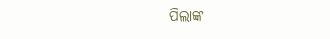ପିଲାଙ୍କ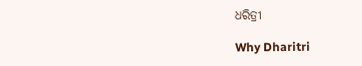ଧରିତ୍ରୀ

Why Dharitri